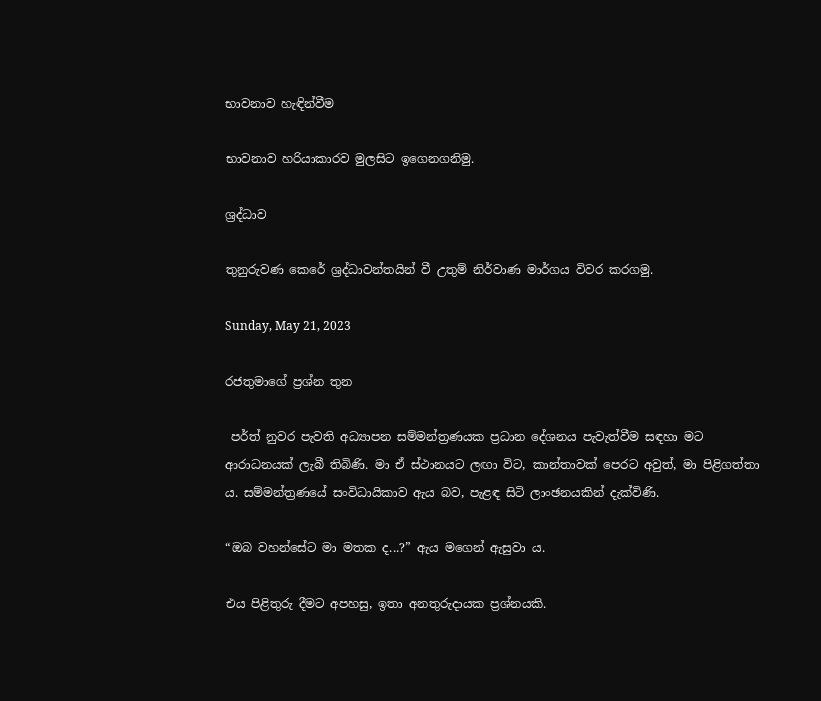භාවනාව හැඳින්වීම

භාවනාව හරියාකාරව මුලසිට ඉගෙනගනිමු.

ශ්‍රද්ධාව

තුනුරුවණ කෙරේ ශ්‍රද්ධාවන්තයින් වී උතුම් නිර්වාණ මාර්ගය විවර කරගමු.

Sunday, May 21, 2023

රජතුමාගේ ප්‍රශ්න තුන

 පර්ත් නුවර පැවති අධ්‍යාපන සම්මන්ත්‍රණයක ප්‍රධාන දේශනය පැවැත්වීම සඳහා මට ආරාධනයක් ලැබී තිබිණි. මා ඒ ස්ථානයට ලඟා විට, කාන්තාවක් පෙරට අවුත්, මා පිළිගත්තා ය. සම්මන්ත්‍රණයේ සංවිධායිකාව ඇය බව, පැළඳ සිටි ලාංඡනයකින් දැක්විණි.

“ඔබ වහන්සේට මා මතක ද...?” ඇය මගෙන් ඇසුවා ය.

එය පිළිතුරු දීමට අපහසු, ඉතා අනතුරුදායක ප්‍රශ්නයකි.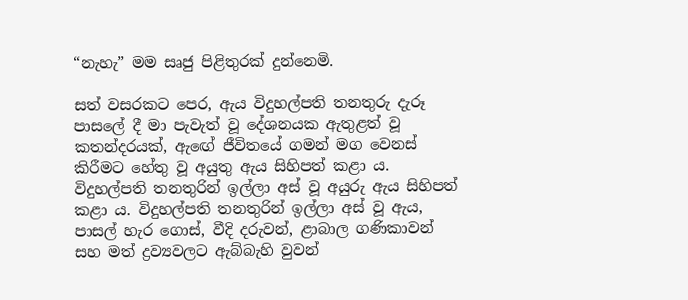“නැහැ” මම සෘජු පිළිතුරක් දුන්නෙමි.

සත් වසරකට පෙර, ඇය විදුහල්පති තනතුරු දැරූ පාසලේ දී මා පැවැත් වූ දේශනයක ඇතුළත් වූ කතන්දරයක්, ඇඟේ ජීවිතයේ ගමන් මග වෙනස් කිරීමට හේතු වූ අයුතු ඇය සිහිපත් කළා ය. විදුහල්පති තනතුරින් ඉල්ලා අස් වූ අයුරු ඇය සිහිපත් කළා ය. විදුහල්පති තනතුරින් ඉල්ලා අස් වූ ඇය, පාසල් හැර ගොස්, වීදි දරුවන්, ළාබාල ගණිකාවන් සහ මත් ද්‍රව්‍යවලට ඇබ්බැහි වුවන්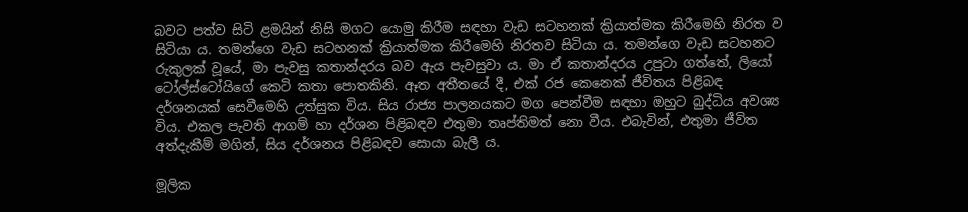බවට පත්ව සිටි ළමයින් නිසි මගට යොමු කිරීම සඳහා වැඩ සටහනක් ක්‍රියාත්මක කිරීමෙහි නිරත ව සිටියා ය. තමන්ගෙ වැඩ සටහනක් ක්‍රියාත්මක කිරීමෙහි නිරතව සිටියා ය. තමන්ගෙ වැඩ සටහනට රුකුලක් වූයේ, මා පැවසු කතාන්දරය බව ඇය පැවසුවා ය. මා ඒ කතාන්දරය උපුටා ගත්තේ, ලියෝ ටෝල්ස්ටෝයිගේ කෙටි කතා පොතකිනි. ඈත අතීතයේ දී, එක් රජ කෙනෙක් ජීවිතය පිළිබඳ දර්ශනයක් සෙවීමෙහි උත්සුක විය. සිය රාජ්‍ය පාලනයකට මග පෙන්වීම සඳහා ඔහුට බුද්ධිය අවශ්‍ය විය. එකල පැවති ආගම් හා දර්ශන පිළිබඳව එතුමා තෘප්තිමත් නො වීය. එබැවින්, එතුමා ජීවිත අත්දැකීම් මගින්, සිය දර්ශනය පිළිබඳව සොයා බැලී ය.

මූලික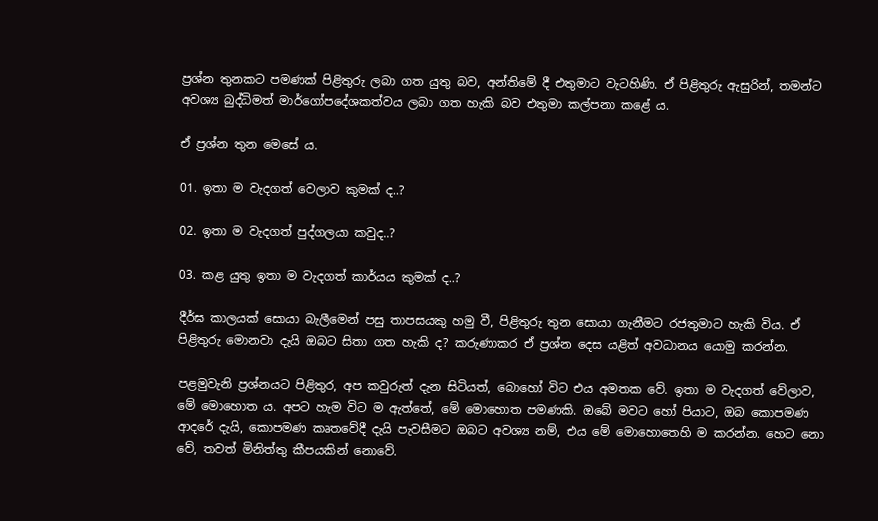ප්‍රශ්න තුනකට පමණක් පිළිතුරු ලබා ගත යුතු බව, අන්තිමේ දී එතුමාට වැටහිණි. ඒ පිළිතුරු ඇසුරින්, තමන්ට අවශ්‍ය බුද්ධිමත් මාර්ගෝපදේශකත්වය ලබා ගත හැකි බව එතුමා කල්පනා කළේ ය.

ඒ ප්‍රශ්න තුන මෙසේ ය.

01. ඉතා ම වැදගත් වෙලාව කුමක් ද..?

02. ඉතා ම වැදගත් පුද්ගලයා කවුද..?

03. කළ යුතු ඉතා ම වැදගත් කාර්යය කුමක් ද..?

දීර්ඝ කාලයක් සොයා බැලීමෙන් පසු තාපසයකු හමු වී, පිළිතුරු තුන සොයා ගැනීමට රජතුමාට හැකි විය. ඒ පිළිතුරු මොනවා දැයි ඔබට සිතා ගත හැකි ද? කරුණාකර ඒ ප්‍රශ්න දෙස යළිත් අවධානය යොමු කරන්න.

පළමුවැනි ප්‍රශ්නයට පිළිතුර, අප කවුරුත් දැන සිටියත්, බොහෝ විට එය අමතක වේ. ඉතා ම වැදගත් වේලාව, මේ මොහොත ය. අපට හැම විට ම ඇත්තේ, මේ මොහොත පමණකි. ඔබේ මවට හෝ පියාට, ඔබ කොපමණ ආදරේ දැයි, කොපමණ කෘතවේදී දැයි පැවසීමට ඔබට අවශ්‍ය නම්, එය මේ මොහොතෙහි ම කරන්න. හෙට නො වේ, තවත් මිනිත්තු කීපයකින් නොවේ.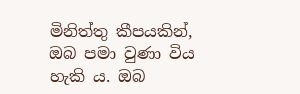මිනිත්තු කීපයකින්, ඔබ පමා වුණා විය හැකි ය. ඔබ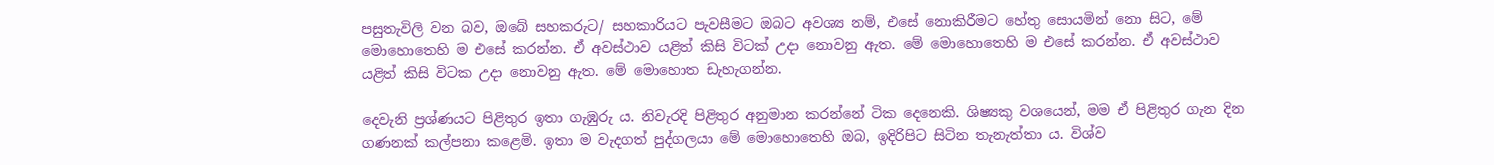පසුතැවිලි වන බව, ඔබේ සහකරුට/ සහකාරියට පැවසීමට ඔබට අවශ්‍ය නම්, එසේ නොකිරීමට හේතු සොයමින් නො සිට, මේ මොහොතෙහි ම එසේ කරන්න. ඒ අවස්ථාව යළිත් කිසි විටක් උදා නොවනු ඇත. මේ මොහොතෙහි ම එසේ කරන්න. ඒ අවස්ථාව යළිත් කිසි විටක උදා නොවනු ඇත. මේ මොහොත ඩැහැගන්න.

දෙවැනි ප්‍රශ්ණයට පිළිතුර ඉතා ගැඹුරු ය. නිවැරදි පිළිතුර අනුමාන කරන්නේ ටික දෙනෙකි. ශිෂ්‍යකු වශයෙන්, මම ඒ පිළිතුර ගැන දින ගණනක් කල්පනා කළෙමි. ඉතා ම වැදගත් පුද්ගලයා මේ මොහොතෙහි ඔබ, ඉදිරිපිට සිටින තැනැත්තා ය. විශ්ව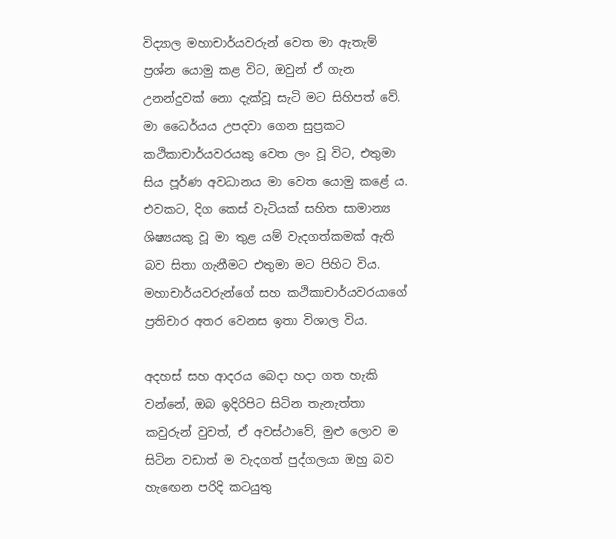විද්‍යාල මහාචාර්යවරුන් වෙත මා ඇතැම් ප්‍රශ්න යොමු කළ විට, ඔවුන් ඒ ගැන උනන්දුවක් නො දැක්වූ සැටි මට සිහිපත් වේ.  මා ධෛර්යය උපදවා ගෙන සුප්‍රකට කථිකාචාර්යවරයකු වෙත ලං වූ විට, එතුමා සිය පූර්ණ අවධානය මා වෙත යොමු කළේ ය. එවකට, දිග කෙස් වැටියක් සහිත සාමාන්‍ය ශිෂ්‍යයකු වූ මා තුළ යම් වැදගත්කමක් ඇති බව සිතා ගැනීමට එතුමා මට පිහිට විය. මහාචාර්යවරුන්ගේ සහ කථිකාචාර්යවරයාගේ ප්‍රතිචාර අතර වෙනස ඉතා විශාල විය.

අදහස් සහ ආදරය බෙදා හදා ගත හැකි වන්නේ, ඔබ ඉදිරිපිට සිටින තැනැත්තා කවුරුන් වුවත්, ඒ අවස්ථාවේ, මුළු ලොව ම සිටින වඩාත් ම වැදගත් පුද්ගලයා ඔහු බව හැඟෙන පරිදි කටයුතු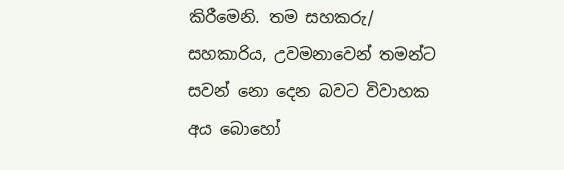කිරීමෙනි. තම සහකරු/ සහකාරිය, උවමනාවෙන් තමන්ට සවන් නො දෙන බවට විවාහක අය බොහෝ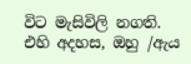විට මැසිවිලි නගති. එහි අදහස, ඔහු /ඇය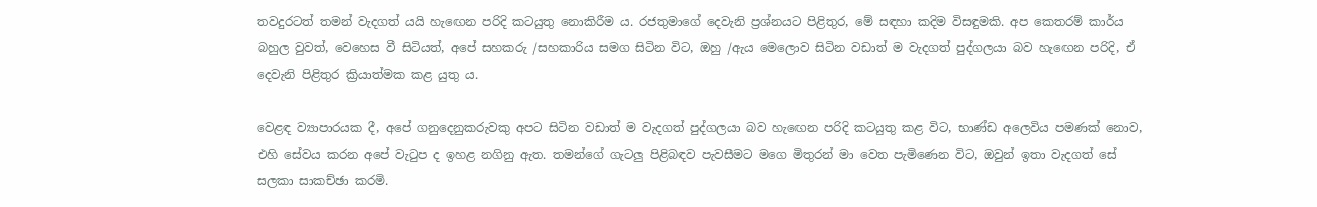තවදුරටත් තමන් වැදගත් යයි හැඟෙන පරිදි කටයුතු නොකිරීම ය. රජතුමාගේ දෙවැනි ප්‍රශ්නයට පිළිතුර, මේ සඳහා කදිම විසඳුමකි. අප කෙතරම් කාර්ය බහුල වුවත්, වෙහෙස වී සිටියත්, අපේ සහකරු /සහකාරිය සමග සිටින විට, ඔහු /ඇය මෙලොව සිටින වඩාත් ම වැදගත් පුද්ගලයා බව හැඟෙන පරිදි, ඒ දෙවැනි පිළිතුර ක්‍රියාත්මක කළ යුතු ය.

වෙළඳ ව්‍යාපාරයක දී, අපේ ගනුදෙනුකරුවකු අපට සිටින වඩාත් ම වැදගත් පුද්ගලයා බව හැඟෙන පරිදි කටයුතු කළ විට, භාණ්ඩ අලෙවිය පමණක් නොව, එහි සේවය කරන අපේ වැටුප ද ඉහළ නගිනු ඇත. තමන්ගේ ගැටලු පිළිබඳව පැවසීමට මගෙ මිතුරන් මා වෙත පැමිණෙන විට, ඔවුන් ඉතා වැදගත් සේ සලකා සාකච්ඡා කරමි.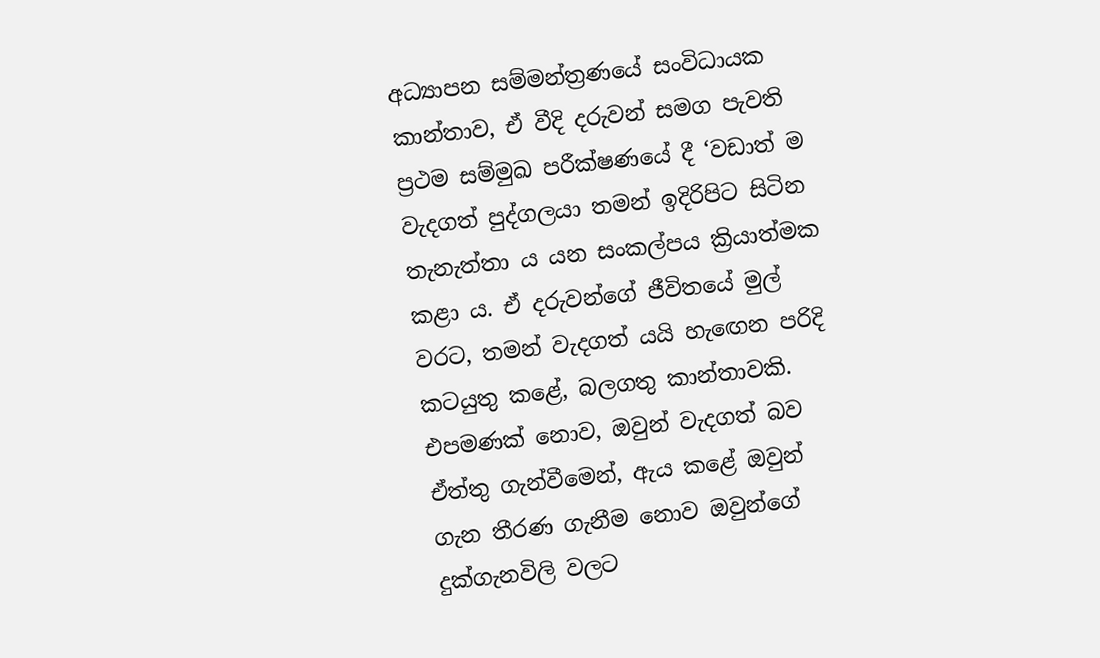අධ්‍යාපන සම්මන්ත්‍රණයේ සංවිධායක කාන්තාව, ඒ වීදි දරුවන් සමග පැවති ප්‍රථම සම්මුඛ පරීක්ෂණයේ දී ‘වඩාත් ම වැදගත් පුද්ගලයා තමන් ඉදිරිපිට සිටින තැනැත්තා ය යන සංකල්පය ක්‍රියාත්මක කළා ය. ඒ දරුවන්ගේ ජීවිතයේ මුල් වරට, තමන් වැදගත් යයි හැඟෙන පරිදි කටයුතු කළේ, බලගතු කාන්තාවකි. එපමණක් නොව, ඔවුන් වැදගත් බව ඒත්තු ගැන්වීමෙන්, ඇය කළේ ඔවුන් ගැන තීරණ ගැනීම නොව ඔවුන්ගේ දුක්ගැනවිලි වලට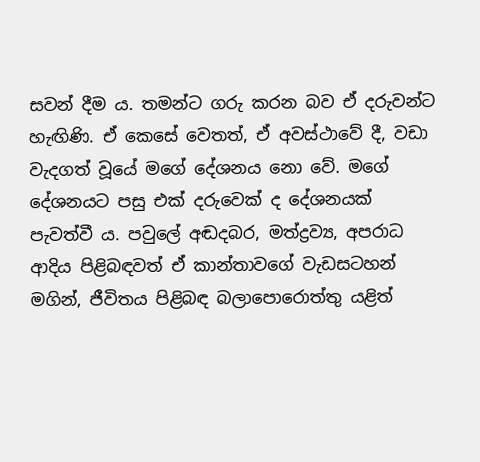සවන් දීම ය. තමන්ට ගරු කරන බව ඒ දරුවන්ට හැඟිණි. ඒ කෙසේ වෙතත්, ඒ අවස්ථාවේ දී, වඩා වැදගත් වූයේ මගේ දේශනය නො වේ. මගේ දේශනයට පසු එක් දරුවෙක් ද දේශනයක් පැවත්වී ය. පවුලේ අඬදබර, මත්ද්‍රව්‍ය, අපරාධ ආදිය පිළිබඳවත් ඒ කාන්තාවගේ වැඩසටහන් මගින්, ජීවිතය පිළිබඳ බලාපොරොත්තු යළිත්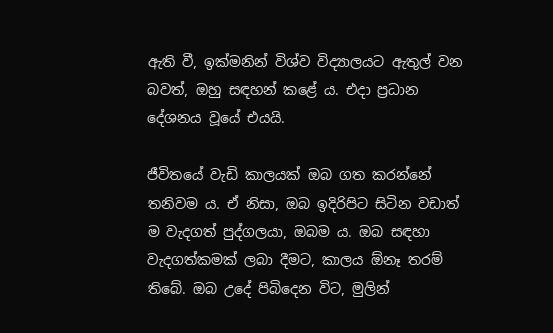ඇති වී, ඉක්මනින් විශ්ව විද්‍යාලයට ඇතුල් වන බවත්, ඔහු සඳහන් කළේ ය. එදා ප්‍රධාන දේශනය වූයේ එයයි.

ජීවිතයේ වැඩි කාලයක් ඔබ ගත කරන්නේ තනිවම ය. ඒ නිසා, ඔබ ඉදිරිපිට සිටින වඩාත් ම වැදගත් පුද්ගලයා, ඔබම ය. ඔබ සඳහා වැදගත්කමක් ලබා දීමට, කාලය ඕනෑ තරම් තිබේ. ඔබ උදේ පිබිදෙන විට, මුලින්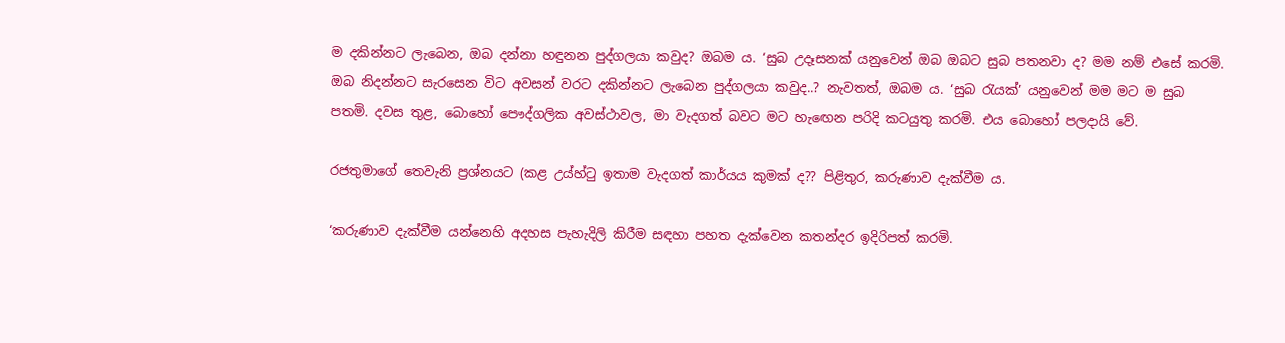ම දකින්නට ලැබෙන, ඔබ දන්නා හඳුනන පුද්ගලයා කවුද? ඔබම ය. ‘සුබ උදෑසනක් යනුවෙන් ඔබ ඔබට සුබ පතනවා ද? මම නම් එසේ කරමි. ඔබ නිදන්නට සැරසෙන විට අවසන් වරට දකින්නට ලැබෙන පුද්ගලයා කවුද..? නැවතත්, ඔබම ය. ‘සුබ රැයක්’ යනුවෙන් මම මට ම සුබ පතමි. දවස තුළ, බොහෝ පෞද්ගලික අවස්ථාවල, මා වැදගත් බවට මට හැඟෙන පරිදි කටයුතු කරමි. එය බොහෝ පලදායි වේ.

රජතුමාගේ තෙවැනි ප්‍රශ්නයට (කළ උය්හ්ටු ඉතාම වැදගත් කාර්යය කුමක් ද?? පිළිතුර, කරුණාව දැක්වීම ය.

‘කරුණාව දැක්වීම යන්නෙහි අදහස පැහැදිලි කිරීම සඳහා පහත දැක්වෙන කතන්දර ඉදිරිපත් කරමි.